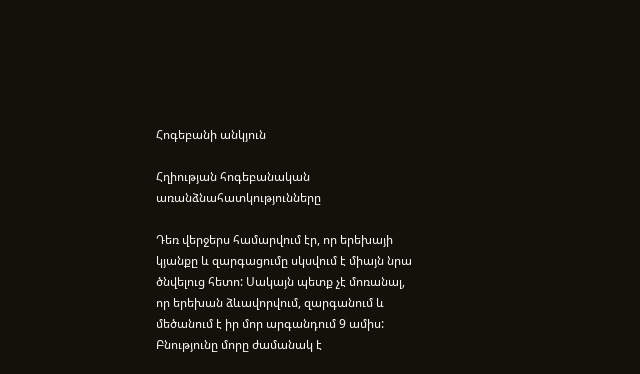Հոգեբանի անկյուն

Հղիության հոգեբանական առանձնահատկությունները

Դեռ վերջերս համարվում էր, որ երեխայի կյանքը և զարգացումը սկսվում է միայն նրա ծնվելուց հետո: Սակայն պետք չէ մոռանալ, որ երեխան ձևավորվում, զարգանում և մեծանում է իր մոր արգանդում 9 ամիս: Բնությունը մորը ժամանակ է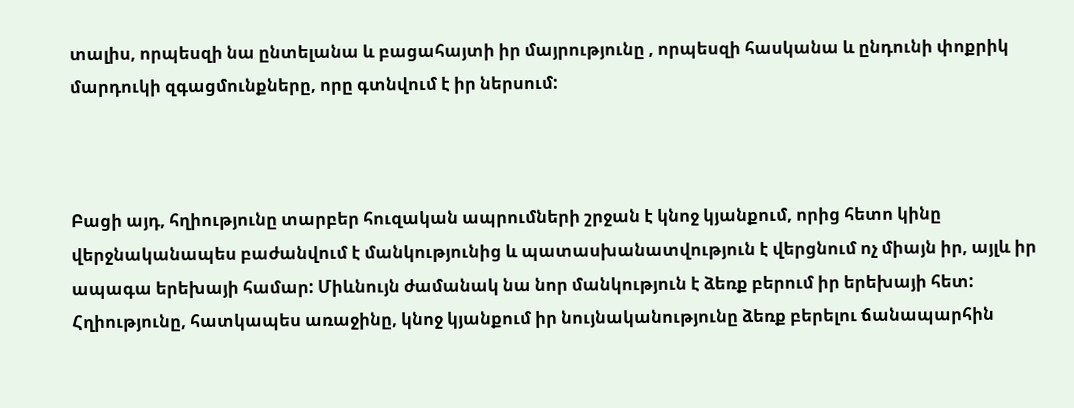տալիս, որպեսզի նա ընտելանա և բացահայտի իր մայրությունը , որպեսզի հասկանա և ընդունի փոքրիկ մարդուկի զգացմունքները, որը գտնվում է իր ներսում:



Բացի այդ, հղիությունը տարբեր հուզական ապրումների շրջան է կնոջ կյանքում, որից հետո կինը վերջնականապես բաժանվում է մանկությունից և պատասխանատվություն է վերցնում ոչ միայն իր, այլև իր ապագա երեխայի համար: Միևնույն ժամանակ նա նոր մանկություն է ձեռք բերում իր երեխայի հետ: Հղիությունը, հատկապես առաջինը, կնոջ կյանքում իր նույնականությունը ձեռք բերելու ճանապարհին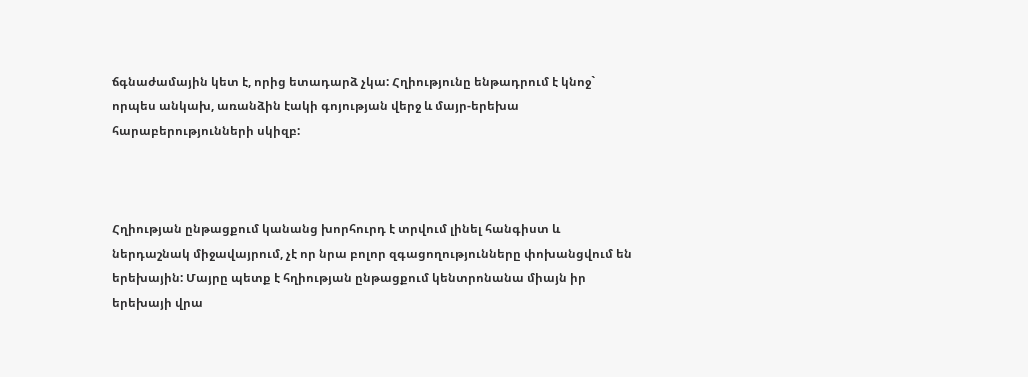ճգնաժամային կետ է, որից ետադարձ չկա: Հղիությունը ենթադրում է կնոջ` որպես անկախ, առանձին էակի գոյության վերջ և մայր-երեխա հարաբերությունների սկիզբ:



Հղիության ընթացքում կանանց խորհուրդ է տրվում լինել հանգիստ և ներդաշնակ միջավայրում, չէ որ նրա բոլոր զգացողությունները փոխանցվում են երեխային: Մայրը պետք է հղիության ընթացքում կենտրոնանա միայն իր երեխայի վրա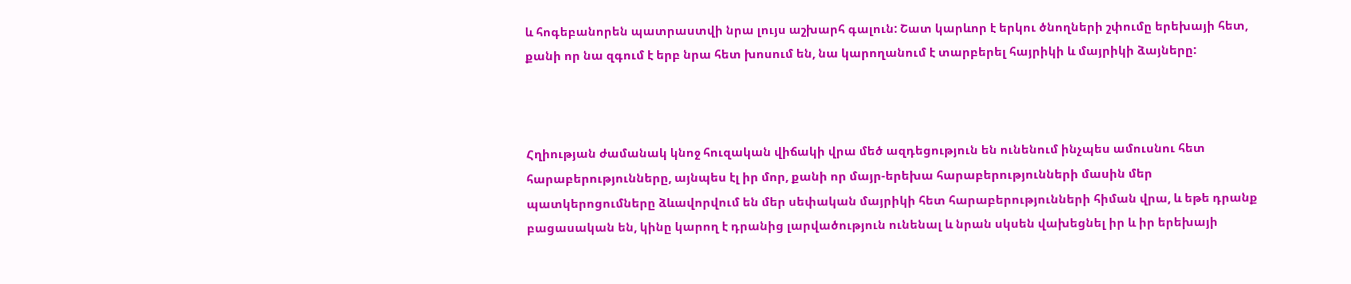և հոգեբանորեն պատրաստվի նրա լույս աշխարհ գալուն: Շատ կարևոր է երկու ծնողների շփումը երեխայի հետ, քանի որ նա զգում է երբ նրա հետ խոսում են, նա կարողանում է տարբերել հայրիկի և մայրիկի ձայները:



Հղիության ժամանակ կնոջ հուզական վիճակի վրա մեծ ազդեցություն են ունենում ինչպես ամուսնու հետ հարաբերությունները, այնպես էլ իր մոր, քանի որ մայր-երեխա հարաբերությունների մասին մեր պատկերոցումները ձևավորվում են մեր սեփական մայրիկի հետ հարաբերությունների հիման վրա, և եթե դրանք բացասական են, կինը կարող է դրանից լարվածություն ունենալ և նրան սկսեն վախեցնել իր և իր երեխայի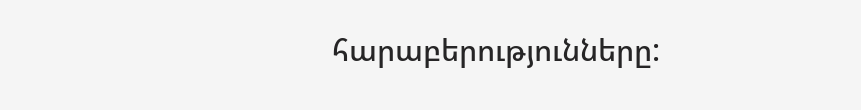հարաբերությունները: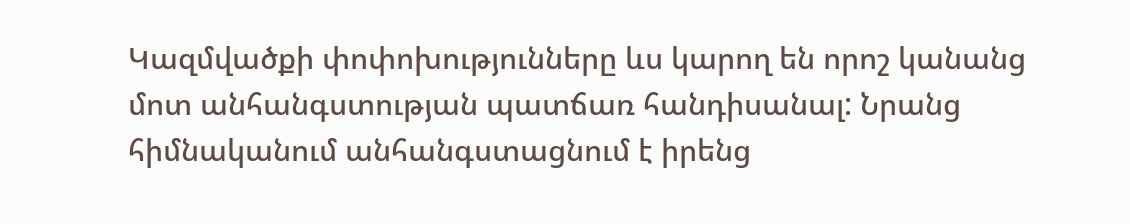Կազմվածքի փոփոխությունները ևս կարող են որոշ կանանց մոտ անհանգստության պատճառ հանդիսանալ: Նրանց հիմնականում անհանգստացնում է իրենց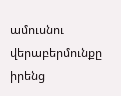ամուսնու վերաբերմունքը իրենց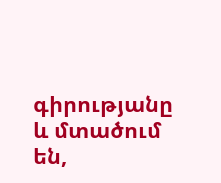գիրությանը և մտածում են,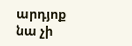արդյոք նա չի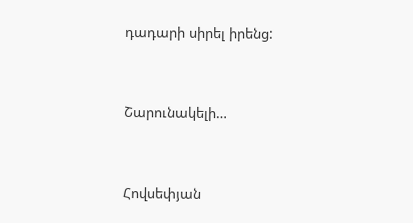դադարի սիրել իրենց:



Շարունակելի…



Հովսեփյան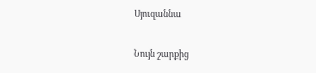Սյուզաննա

Նույն շարքից